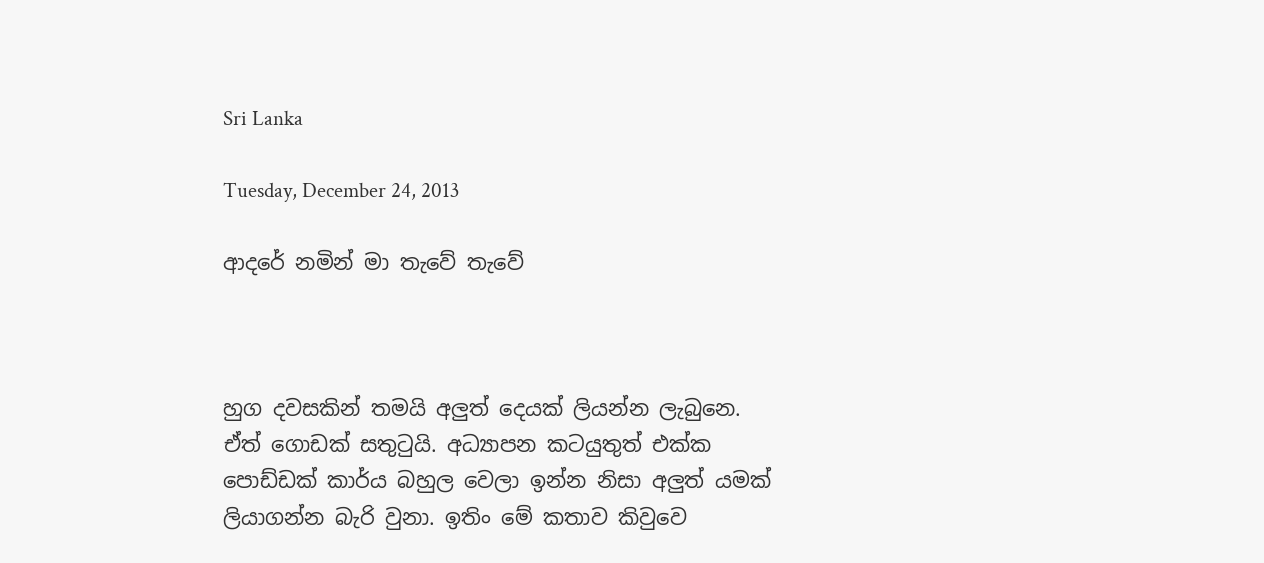Sri Lanka

Tuesday, December 24, 2013

ආදරේ නමින් මා තැවේ තැවේ



හුග දවසකින් තමයි අලුත් දෙයක් ලියන්න ලැබුනෙ. ඒත් ගොඩක් සතුටුයි. අධ්‍යාපන කටයුතුත් එක්ක පොඩ්ඩක් කාර්ය බහුල වෙලා ඉන්න නිසා අලුත් යමක් ලියාගන්න බැරි වුනා. ඉතිං මේ කතාව කිවුවෙ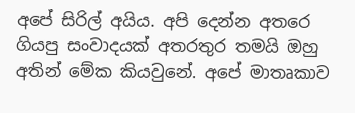අපේ සිරිල් අයිය. අපි දෙන්න අතරෙ ගියපු සංවාදයක් අතරතුර තමයි ඔහු අතින් මේක කියවුනේ. අපේ මාතෘකාව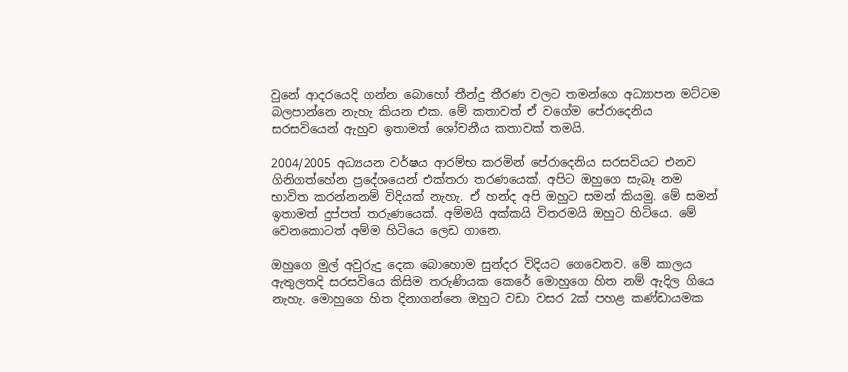වුනේ ආදරයෙදි ගන්න බොහෝ තීන්දු තීරණ වලට තමන්ගෙ අධ්‍යාපන මට්ටම බලපාන්නෙ නැහැ කියන එක. මේ කතාවත් ඒ වගේම පේරාදෙනිය සරසවියෙන් ඇහුව ඉතාමත් ශෝචනීය කතාවක් තමයි.

2004/2005 අධ්‍යයන වර්ෂය ආරම්භ කරමින් පේරාදෙනිය සරසවියට එනව ගිනිගත්හේන ප්‍රදේශයෙන් එක්තරා තරණයෙක්. අපිට ඔහුගෙ සැබෑ නම භාවිත කරන්නනම් විදියක් නැහැ. ඒ හන්ද අපි ඔහුට සමන් කියමු. මේ සමන් ඉතාමත් දුප්පත් තරුණයෙක්. අම්මයි අක්කයි විතරමයි ඔහුට හිටියෙ. මේ වෙනකොටත් අම්ම හිටියෙ ලෙඩ ගානෙ.

ඔහුගෙ මුල් අවුරුදු දෙක බොහොම සුන්දර විදියට ගෙවෙනව. මේ කාලය ඇතුලතදි සරසවියෙ කිසිම තරුණියක කෙරේ මොහුගෙ හිත නම් ඇදිල ගියෙ නැහැ. මොහුගෙ හිත දිනාගන්නෙ ඔහුට වඩා වසර 2ක් පහළ කණ්ඩායමක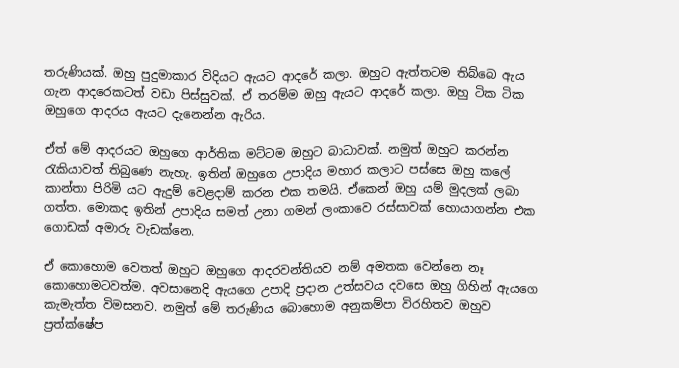තරුණියක්. ඔහු පුදුමාකාර විදියට ඇයට ආදරේ කලා. ඔහුට ඇත්තටම තිබ්බෙ ඇය ගැන ආදරෙකටත් වඩා පිස්සුවක්. ඒ තරම්ම ඔහු ඇයට ආදරේ කලා. ඔහු ටික ටික ඔහුගෙ ආදරය ඇයට දැනෙන්න ඇරිය.

ඒත් මේ ආදරයට ඔහුගෙ ආර්තික මට්ටම ඔහුට බාධාවක්. නමුත් ඔහුට කරන්න රැකියාවත් තිබුණෙ නැහැ. ඉතින් ඔහුගෙ උපාදිය මහාර කලාට පස්සෙ ඔහු කලේ කාන්තා පිරිමි යට ඇදුම් වෙළදාම් කරන එක තමයි. ඒකෙන් ඔහු යම් මුදලක් ලබා ගත්ත. මොකද ඉතින් උපාදිය සමත් උනා ගමන් ලංකාවෙ රස්සාවක් හොයාගන්න එක ගොඩක් අමාරු වැඩක්නෙ.

ඒ කොහොම වෙතත් ඔහුට ඔහුගෙ ආදරවන්තියව නම් අමතක වෙන්නෙ නෑ කොහොමටවත්ම. අවසානෙදි ඇයගෙ උපාදි ප්‍රදාන උත්සවය දවසෙ ඔහු ගිහින් ඇයගෙ කැමැත්ත විමසනව. නමුත් මේ තරුණිය බොහොම අනුකම්පා විරහිතව ඔහුව ප්‍රත්ක්ෂේප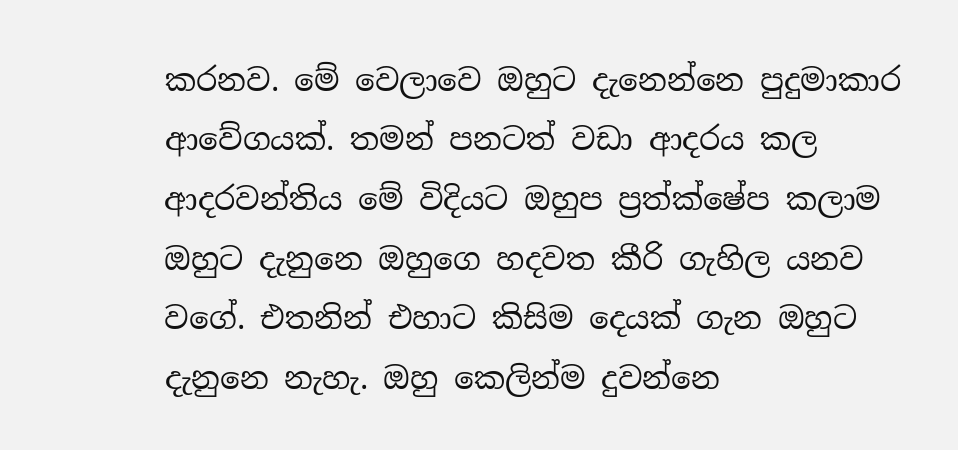කරනව. මේ වෙලාවෙ ඔහුට දැනෙන්නෙ පුදුමාකාර ආවේගයක්. තමන් පනටත් වඩා ආදරය කල ආදරවන්තිය මේ විදියට ඔහුප ප්‍රත්ක්ෂේප කලාම ඔහුට දැනුනෙ ඔහුගෙ හදවත කීරි ගැහිල යනව වගේ. එතනින් එහාට කිසිම දෙයක් ගැන ඔහුට දැනුනෙ නැහැ. ඔහු කෙලින්ම දුවන්නෙ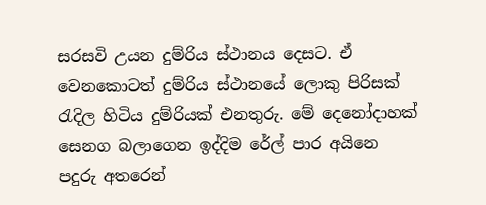සරසවි උයන දුම්රිය ස්ථානය දෙසට. ඒ වෙනකොටත් දුම්රිය ස්ථානයේ ලොකු පිරිසක් රැදිල හිටිය දුම්රියක් එනතුරු. මේ දෙනෝදාහක් සෙනග බලාගෙන ඉද්දිම රේල් පාර අයිනෙ පදුරු අතරෙන්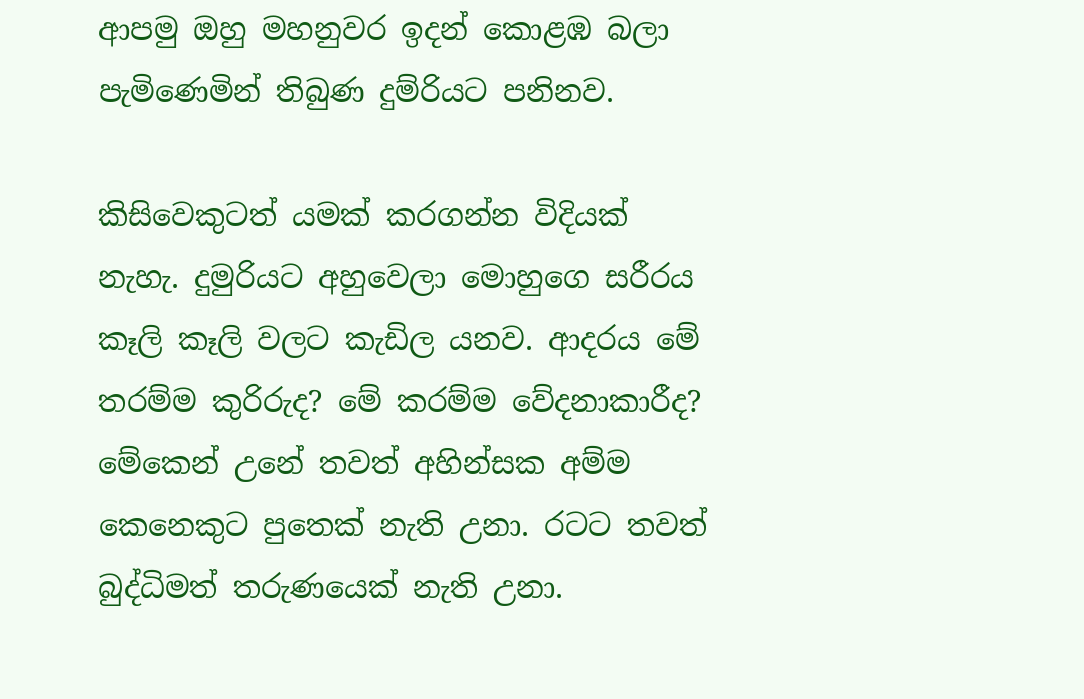ආපමු ඔහු මහනුවර ඉදන් කොළඹ බලා පැමිණෙමින් තිබුණ දුම්රියට පනිනව.

කිසිවෙකුටත් යමක් කරගන්න විදියක් නැහැ. දුමුරියට අහුවෙලා මොහුගෙ සරීරය කෑලි කෑලි වලට කැඩිල යනව. ආදරය මේ තරම්ම කුරිරුද? මේ කරම්ම වේදනාකාරීද? මේකෙන් උනේ තවත් අහින්සක අම්ම කෙනෙකුට පුතෙක් නැති උනා. රටට තවත් බුද්ධිමත් තරුණයෙක් නැති උනා.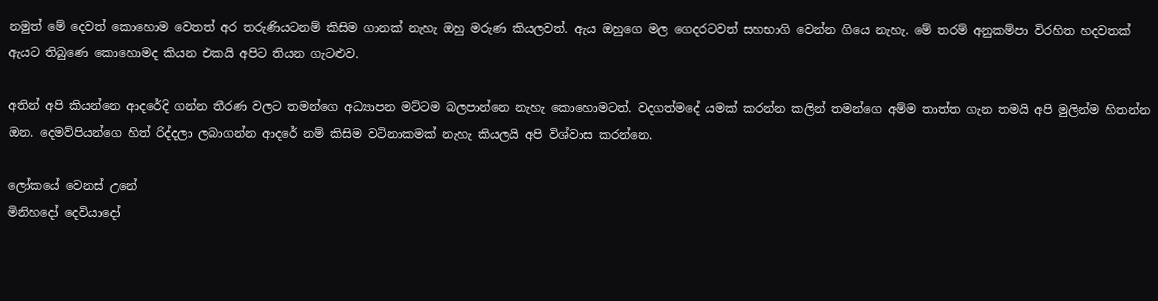නමුත් මේ දෙවත් කොහොම වෙතත් අර තරුණියටනම් කිසිම ගානක් නැහැ ඔහු මරුණ කියලවත්. ඇය ඔහුගෙ මල ගෙදරටවත් සහභාගි වෙන්න ගියෙ නැහැ. මේ තරම් අනුකම්පා විරහිත හදවතක් ඇයට තිබුණෙ කොහොමද කියන එකයි අපිට තියන ගැටළුව.

අතින් අපි කියන්නෙ ආදරේදි ගන්න තීරණ වලට තමන්ගෙ අධ්‍යාපන මට්ටම බලපාන්නෙ නැහැ කොහොමටත්. වදගත්මදේ යමක් කරන්න කලින් තමන්ගෙ අම්ම තාත්ත ගැන තමයි අපි මුලින්ම හිතන්න ඔන. දෙමව්පියන්ගෙ හිත් රිද්දලා ලබාගන්න ආදරේ නම් කිසිම වටිනාකමක් නැහැ කියලයි අපි විශ්වාස කරන්නෙ.

ලෝකයේ වෙනස් උනේ
මිනිහදෝ දෙවියාදෝ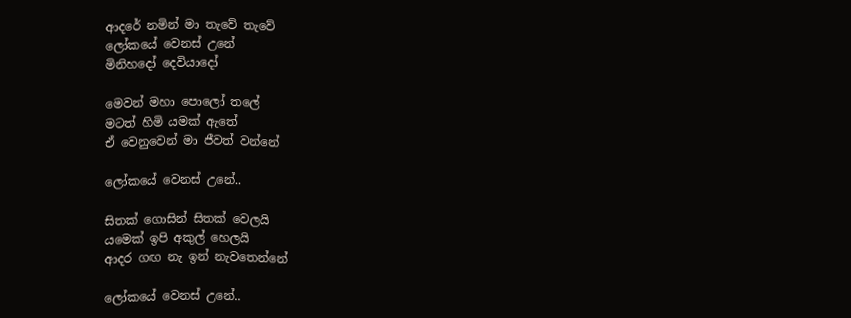ආදරේ නමින් මා තැවේ තැවේ
ලෝකයේ වෙනස් උනේ
මිනිහදෝ දෙවියාදෝ

මෙවන් මහා පොලෝ තලේ
මටත් හිමි යමක් ඇතේ
ඒ වෙනුවෙන් මා ජීවත් වන්නේ

ලෝකයේ වෙනස් උනේ..

සිතක් ගොසින් සිතක් වෙලයි
යමෙක් ඉපි අකුල් හෙලයි
ආදර ගඟ නැ ඉන් නැවතෙන්නේ

ලෝකයේ වෙනස් උනේ..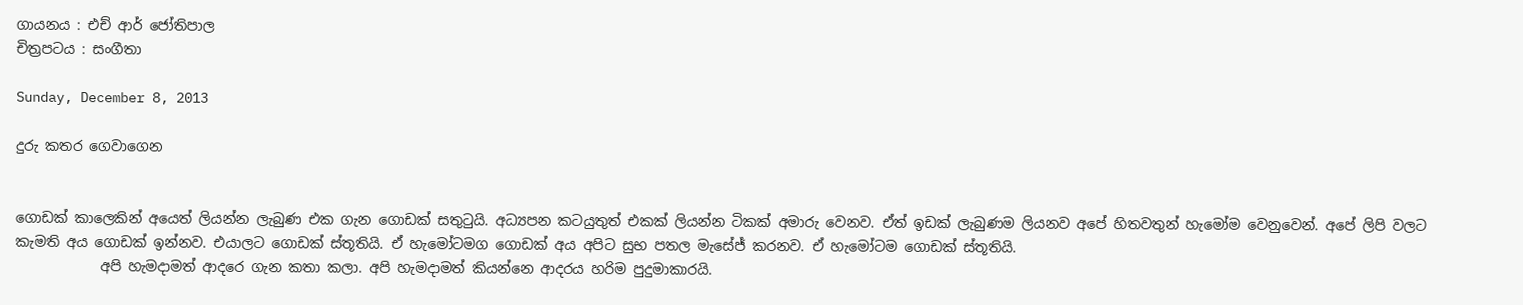ගායනය : එච් ආර් ජෝතිපාල
චිත්‍රපටය : සංගීතා

Sunday, December 8, 2013

දුරු කතර ගෙවාගෙන


ගොඩක් කාලෙකින් අයෙත් ලියන්න ලැබුණ එක ගැන ගොඩක් සතුටුයි. අධ්‍යපන කටයුතුත් එකක් ලියන්න ටිකක් අමාරු වෙනව. ඒත් ඉඩක් ලැබුණම ලියනව අපේ හිතවතුන් හැමෝම වෙනුවෙන්. අපේ ලිපි වලට කැමති අය ගොඩක් ඉන්නව. එයාලට ගොඩක් ස්තූතියි. ඒ හැමෝටමග ගොඩක් අය අපිට සුභ පතල මැසේජ් කරනව. ඒ හැමෝටම ගොඩක් ස්තූතියි.
            අපි හැමදාමත් ආදරෙ ගැන කතා කලා. අපි හැමදාමත් කියන්නෙ ආදරය හරිම පුදුමාකාරයි.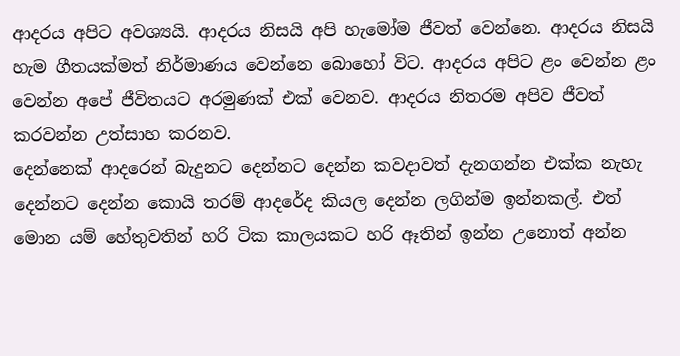ආදරය අපිට අවශ්‍යයි. ආදරය නිසයි අපි හැමෝම ජීවත් වෙන්නෙ. ආදරය නිසයි හැම ගීතයක්මත් නිර්මාණය වෙන්නෙ බොහෝ විට. ආදරය අපිට ළං වෙන්න ළං වෙන්න අපේ ජීවිතයට අරමුණක් එක් වෙනව. ආදරය නිතරම අපිව ජීවත් කරවන්න උත්සාහ කරනව.
දෙන්නෙක් ආදරෙන් බැදුනට දෙන්නට දෙන්න කවදාවත් දැනගන්න එක්ක නැහැ දෙන්නට දෙන්න කොයි තරම් ආදරේද කියල දෙන්න ලගින්ම ඉන්නකල්. එත් මොන යම් හේතුවතින් හරි ටික කාලයකට හරි ඈතින් ඉන්න උනොත් අන්න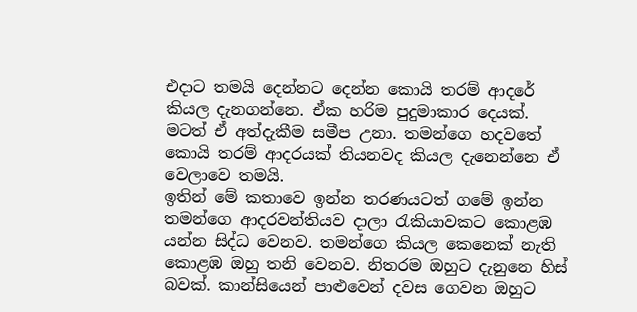එදාට තමයි දෙන්නට දෙන්න කොයි තරම් ආදරේ කියල දැනගන්නෙ. ඒක හරිම පුදුමාකාර දෙයක්. මටත් ඒ අත්දැකීම සමීප උනා. තමන්ගෙ හදවතේ කොයි තරම් ආදරයක් තියනවද කියල දැනෙන්නෙ ඒ වෙලාවෙ තමයි.
ඉතින් මේ කතාවෙ ඉන්න තරණයටත් ගමේ ඉන්න තමන්ගෙ ආදරවන්තියව දාලා රැකියාවකට කොළඹ යන්න සිද්ධ වෙනව. තමන්ගෙ කියල කෙනෙක් නැති කොළඹ ඔහු තනි වෙනව. නිතරම ඔහුට දැනුනෙ හිස් බවක්. කාන්සියෙන් පාළුවෙන් දවස ගෙවන ඔහුට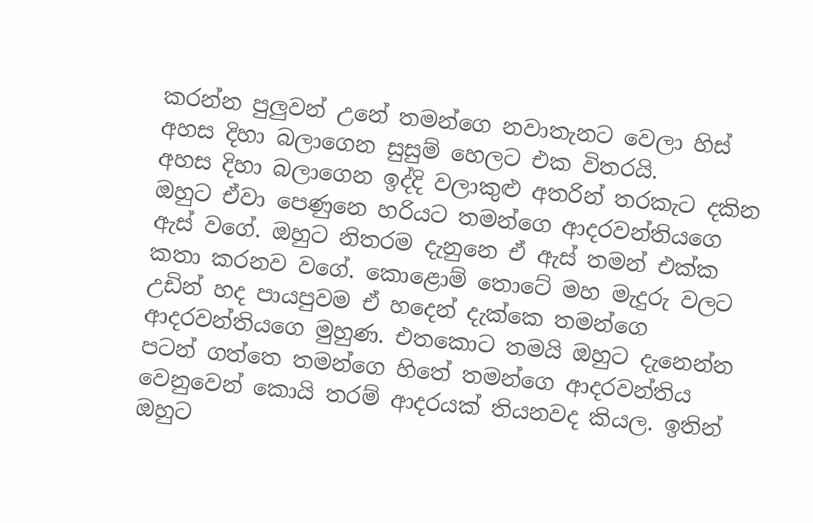කරන්න පුලුවන් උනේ තමන්ගෙ නවාතැනට වෙලා හිස් අහස දිහා බලාගෙන සුසුම් හෙලට එක විතරයි.
අහස දිහා බලාගෙන ඉද්දි වලාකුළු අතරින් තරකැට දකින ඔහුට ඒවා පෙණුනෙ හරියට තමන්ගෙ ආදරවන්තියගෙ ඇස් වගේ. ඔහුට නිතරම දැනුනෙ ඒ ඇස් තමන් එක්ක කතා කරනව වගේ. කොළොම් තොටේ මහ මැදුරු වලට උඩින් හද පායපුවම ඒ හදෙන් දැක්කෙ තමන්ගෙ ආදරවන්තියගෙ මුහුණ. එතකොට තමයි ඔහුට දැනෙන්න පටන් ගත්තෙ තමන්ගෙ හිතේ තමන්ගෙ ආදරවන්තිය වෙනුවෙන් කොයි තරම් ආදරයක් තියනවද කියල. ඉතින් ඔහුට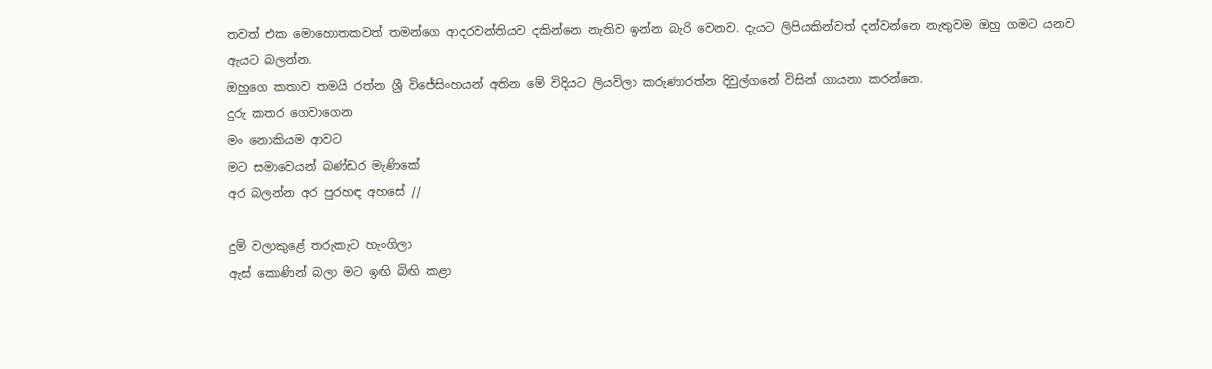තවත් එක මොහොතකවත් තමන්ගෙ ආදරවන්තියව දකින්නෙ නැතිව ඉන්න බැරි වෙනව. දැයට ලිපියකින්වත් දන්වන්නෙ නැතුවම ඔහු ගමට යනව ඇයට බලන්න.
ඔහුගෙ කතාව තමයි රත්න ශ්‍රී විජේසිංහයන් අතින මේ විදියට ලියවිලා කරුණාරත්න දිවුල්ගනේ විසින් ගායනා කරන්නෙ.
දුරු කතර ගෙවාගෙන
මං නොකියම ආවට
මට සමාවෙයන් බණ්ඩර මැණිකේ
අර බලන්න අර පුරහඳ අහසේ //

දුම් වලාකුළේ තරුකැට හැංගිලා
ඇස් කොණින් බලා මට ඉඟි බිඟි කළා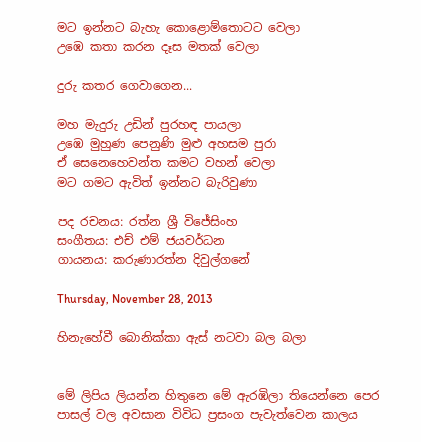මට ඉන්නට බැහැ කොළොම්තොටට වෙලා
උඹෙ කතා කරන දෑස මතක් වෙලා

දුරු කතර ගෙවාගෙන...

මහ මැදුරු උඩින් පුරහඳ පායලා
උඹෙ මුහුණ පෙනුණි මුළු අහසම පුරා
ඒ සෙනෙහෙවන්ත කමට වහන් වෙලා
මට ගමට ඇවිත් ඉන්නට බැරිවුණා

පද රචනය: රත්න ශ්‍රී විජේසිංහ
සංගීතය: එච් එම් ජයවර්ධන
ගායනය: කරුණාරත්න දිවුල්ගනේ

Thursday, November 28, 2013

හිනැහේවී බොනික්කා ඇස් නටවා බල බලා


මේ ලිපිය ලියන්න හිතුනෙ මේ ඇරඹිලා තියෙන්නෙ පෙර පාසල් වල අවසාන විවිධ ප්‍රසංග පැවැත්වෙන කාලය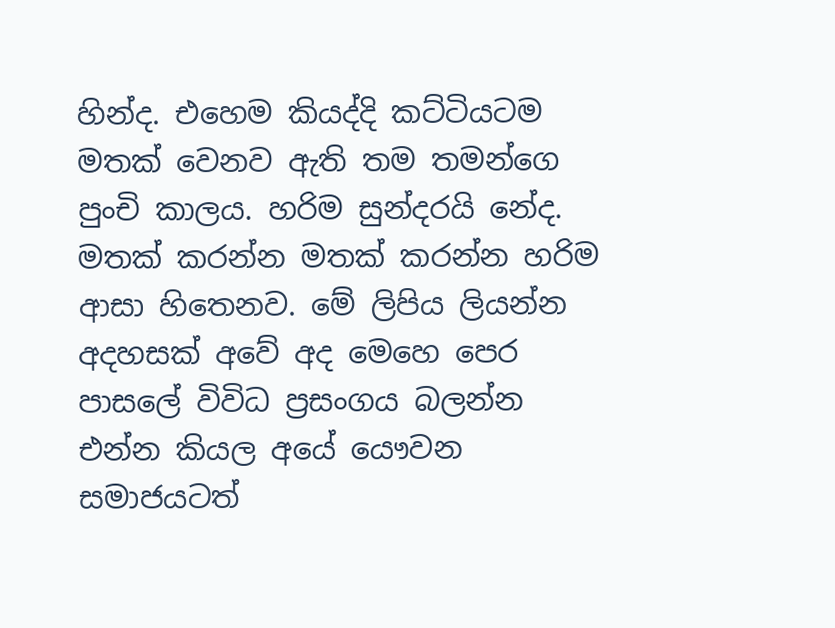හින්ද. එහෙම කියද්දි කට්ටියටම මතක් වෙනව ඇති තම තමන්ගෙ පුංචි කාලය. හරිම සුන්දරයි නේද. මතක් කරන්න මතක් කරන්න හරිම ආසා හිතෙනව. මේ ලිපිය ලියන්න අදහසක් අවේ අද මෙහෙ පෙර පාසලේ විවිධ ප්‍රසංගය බලන්න එන්න කියල අයේ යෞවන සමාජයටත්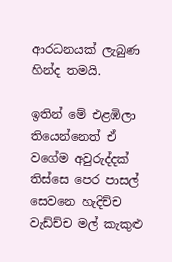ආරධනයක් ලැබුණ හින්ද තමයි.

ඉතින් මේ එළඹිලා තියෙන්නෙත් ඒ වගේම අවුරුද්දක් තිස්සෙ පෙර පාසල් සෙවනෙ හැදිච්ච වැඩ්ච්ච මල් කැකුළු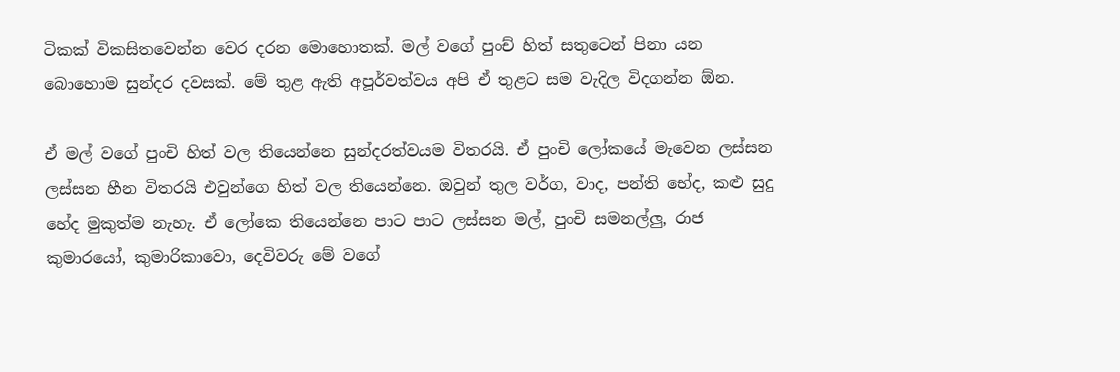ටිකක් විකසිතවෙන්න වෙර දරන මොහොතක්. මල් වගේ පුංච් හිත් සතුටෙන් පිනා යන බොහොම සුන්දර දවසක්. මේ තුළ ඇති අපූර්වත්වය අපි ඒ තුළට සම වැදිල විදගන්න ඕන.

ඒ මල් වගේ පුංචි හිත් වල තියෙන්නෙ සුන්දරත්වයම විතරයි. ඒ පුංචි ලෝකයේ මැවෙන ලස්සන ලස්සන හීන විතරයි එවුන්ගෙ හිත් වල තියෙන්නෙ. ඔවුන් තුල වර්ග, වාද, පන්ති භේද, කළු සුදු හේද මුකුත්ම නැහැ. ඒ ලෝකෙ තියෙන්නෙ පාට පාට ලස්සන මල්, පුංචි සමනල්ලු, රාජ කුමාරයෝ, කුමාරිකාවො, දෙවිවරු මේ වගේ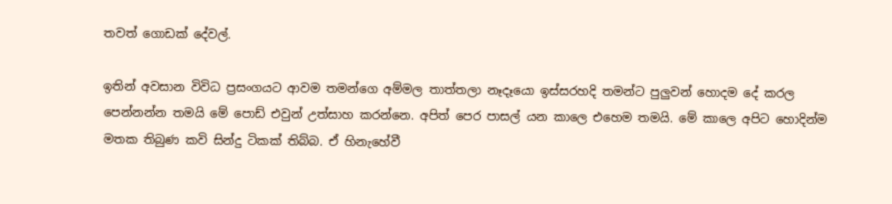තවත් ගොඩක් දේවල්.

ඉතින් අවසාන විවිධ ප්‍රසංගයට ආවම තමන්ගෙ අම්මල තාත්තලා නෑදෑයො ඉස්සරහදි තමන්ට පුලුවන් හොදම දේ කරල පෙන්නන්න තමයි මේ පොඩ් එවුන් උත්සාහ කරන්නෙ. අපිත් පෙර පාසල් යන කාලෙ එහෙම තමයි. මේ කාලෙ අපිට හොදින්ම මතක තිබුණ කවි සින්දු ටිකක් තිබ්බ. ඒ හිනැහේවී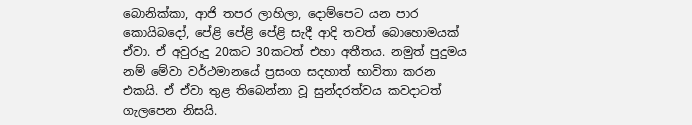බොනික්කා, ආජි තපර ලාහිලා, දොම්පෙට යන පාර කොයිබදෝ, පේළි පේළි පේළි සැදී ආදි තවත් බොහොමයක් ඒවා. ඒ අවුරුදු 20කට 30කටත් එහා අතීතය. නමුත් පුදුමය නම් මේවා වර්ථමානයේ ප්‍රසංග සදහාත් භාවිතා කරන එකයි. ඒ ඒවා තුළ තිබෙන්නා වූ සුන්දරත්වය කවදාටත් ගැලපෙන නිසයි.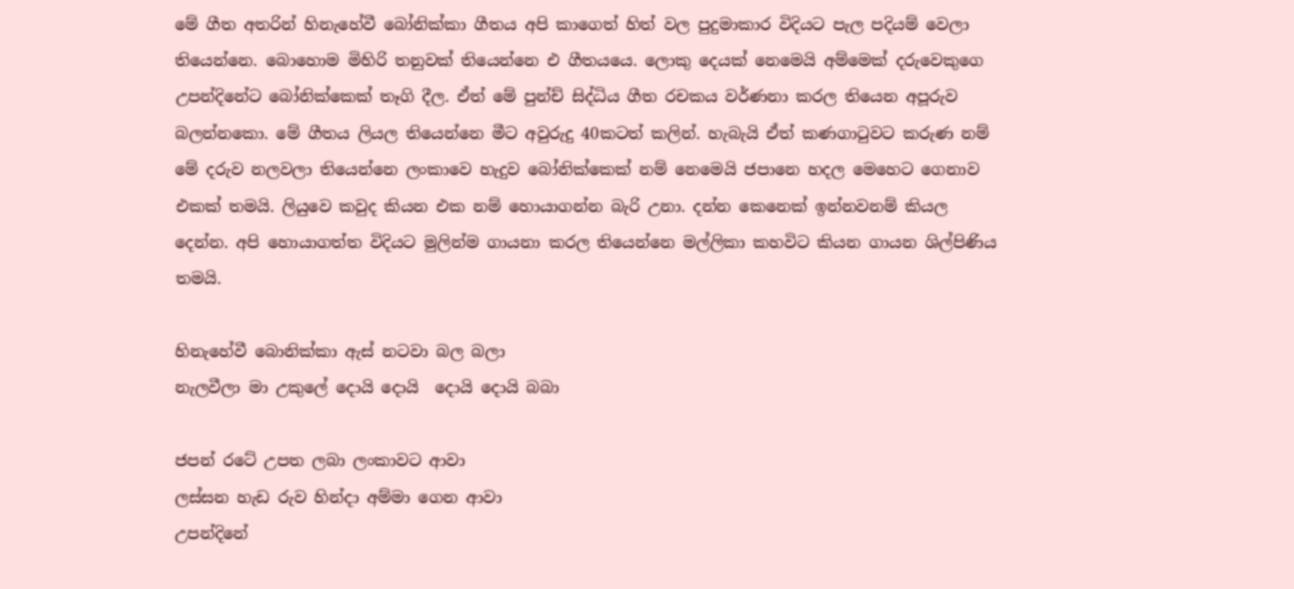මේ ගීත අතරින් හිනැහේවී බෝනික්කා ගීතය අපි කාගෙත් හිත් වල පුදුමාකාර විදියට පැල පදියම් වෙලා තියෙන්නෙ. බොහොම මිහිරි තනුවක් තියෙන්නෙ එ ගීතයයෙ. ලොකු දෙයක් නෙමෙයි අම්මෙක් දරුවෙකුගෙ උපන්දිනේට බෝනික්කෙක් තෑගි දීල. ඒත් මේ පුන්ච් සිද්ධිය ගීත රචකය වර්ණනා කරල තියෙන අපූරුව බලන්නකො. මේ ගීතය ලියල තියෙන්නෙ මීට අවුරුදු 40කටත් කලින්. හැබැයි ඒත් කණගාටුවට කරුණ නම් මේ දරුව නලවලා තියෙන්නෙ ලංකාවෙ හැදුව බෝනික්කෙක් නම් නෙමෙයි ජපානෙ හදල මෙහෙට ගෙනාව එකක් තමයි. ලියුවෙ කවුද කියන එක නම් හොයාගන්න බැරි උනා. දන්න කෙනෙක් ඉන්නවනම් කියල දෙන්න. අපි හොයාගත්ත විදියට මුලින්ම ගායනා කරල තියෙන්නෙ මල්ලිකා කහවිට කියන ගායන ශිල්පිණිය තමයි.

හිනැහේවී බොනික්කා ඇස් නටවා බල බලා
නැලවීලා මා උකුලේ දොයි දොයි  දොයි දොයි බබා

ජපන් රටේ උපත ලබා ලංකාවට ආවා
ලස්සන හැඩ රුව හින්දා අම්මා ගෙන ආවා
උපන්දිනේ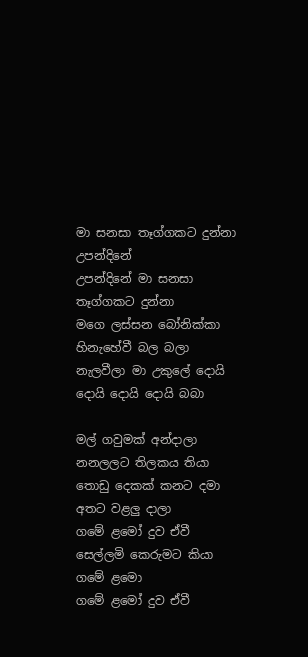මා සනසා තෑග්ගකට දුන්නා
උපන්දිනේ
උපන්දිනේ මා සනසා තෑග්ගකට දුන්නා
මගෙ ලස්සන බෝනික්කා හිනැහේවී බල බලා
නැලවීලා මා උකුලේ දොයි දොයි දොයි දොයි බබා

මල් ගවුමක් අන්දාලා නනලලට තිලකය තියා
තොඩු දෙකක් කනට දමා අතට වළලු දාලා
ගමේ ළමෝ දුව ඒවී සෙල්ලමි කෙරුමට කියා
ගමේ ළමො
ගමේ ළමෝ දුව ඒවී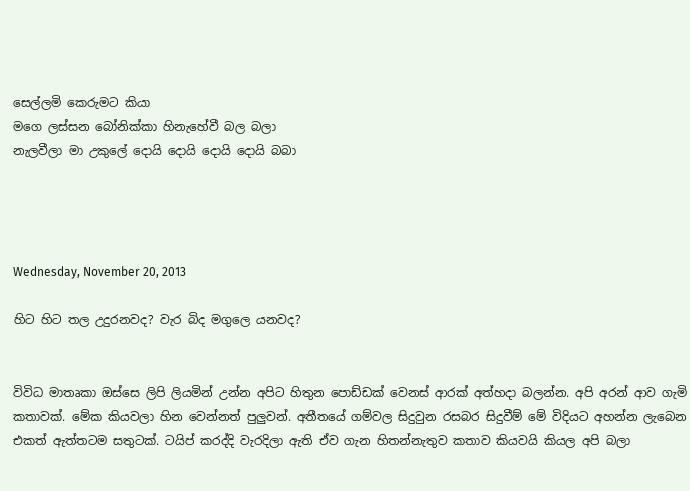සෙල්ලමි කෙරුමට කියා
මගෙ ලස්සන බෝනික්කා හිනැහේවී බල බලා
නැලවීලා මා උකුලේ දොයි දොයි දොයි දොයි බබා




Wednesday, November 20, 2013

හිට හිට තල උදුරනවද? වැර බිද මගුලෙ යනවද?


විවිධ මාතෘකා ඔස්සෙ ලිපි ලියමින් උන්න අපිට හිතුන පොඩ්ඩක් වෙනස් ආරක් අත්හදා බලන්න. අපි අරන් ආව ගැමි කතාවක්. මේක කියවලා හින වෙන්නත් පුලුවන්. අතීතයේ ගම්වල සිදුවුන රසබර සිදුවීම් මේ විදියට අහන්න ලැබෙන එකත් ඇත්තටම සතුටක්. ටයිප් කරද්දි වැරදිලා ඇති ඒව ගැන හිතන්නැතුව කතාව කියවයි කියල අපි බලා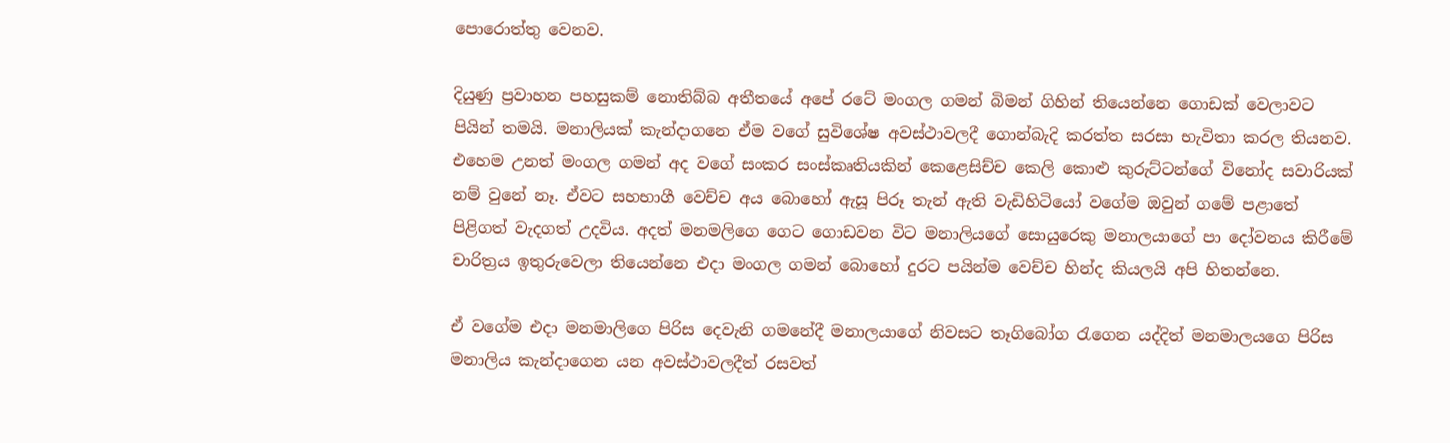පොරොත්තු වෙනව.

දියුණු ප්‍රවාහන පහසුකම් නොතිබ්බ අතීතයේ අපේ රටේ මංගල ගමන් බිමන් ගිහින් තියෙන්නෙ ගොඩක් වෙලාවට පියින් තමයි. මනාලියක් කැන්දාගනෙ ඒම වගේ සුවිශේෂ අවස්ථාවලදී ගොන්බැදි කරත්ත සරසා භැවිතා කරල තියනව. එහෙම උනත් මංගල ගමන් අද වගේ සංකර සංස්කෘතියකින් කෙළෙසිච්ච කෙලි කොළු කුරුට්ටන්ගේ විනෝද සවාරියක් නම් වුනේ නෑ. ඒවට සහභාගී වෙච්ච අය බොහෝ ඇසූ පිරූ තැන් ඇති වැඩිහිටියෝ වගේම ඔවුන් ගමේ පළාතේ පිළිගත් වැදගත් උදවිය. අදත් මනමලිගෙ ගෙට ගොඩවන විට මනාලියගේ සොයුරෙකු මනාලයාගේ පා දෝවනය කිරීමේ චාරිත්‍රය ඉතුරුවෙලා තියෙන්නෙ එදා මංගල ගමන් බොහෝ දුරට පයින්ම වෙච්ච හින්ද කියලයි අපි හිතන්නෙ.

ඒ වගේම එදා මනමාලිගෙ පිරිස දෙවැනි ගමනේදී මනාලයාගේ නිවසට තෑගිබෝග රැගෙන යද්දිත් මනමාලයගෙ පිරිස මනාලිය කැන්දාගෙන යන අවස්ථාවලදීත් රසවත්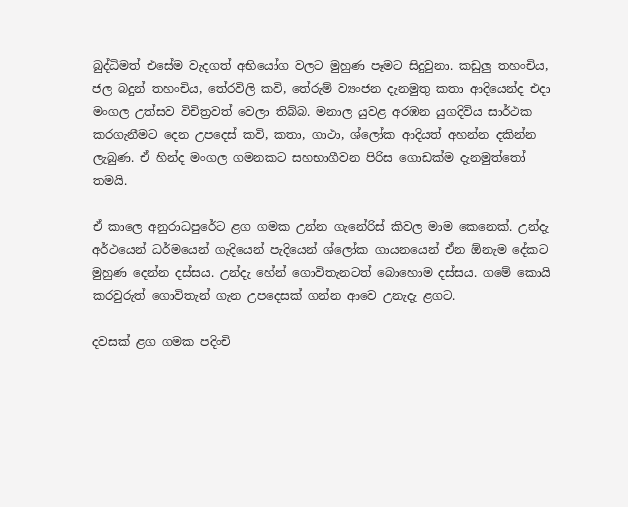බුද්ධිමත් එසේම වැදගත් අභියෝග වලට මුහුණ පෑමට සිදුවුනා. කඩුලු තහංචිය, ජල බදුන් තහංචිය, තේරවිලි කවි, තේරුම් ව්‍යංජන දැනමුතු කතා ආදියෙන්ද එදා මංගල උත්සව විචිත්‍රවත් වෙලා තිබ්බ. මනාල යුවළ අරඹන යුගදිවිය සාර්ථක කරගැනීමට දෙන උපදෙස් කවි, කතා, ගාථා, ශ්ලෝක ආදියත් අහන්න දකින්න ලැබුණ. ඒ හින්ද මංගල ගමනකට සහභාගීවන පිරිස ගොඩක්ම දැනමුත්තෝ තමයි.

ඒ කාලෙ අනුරාධපුරේට ළග ගමක උන්න ගැනේරිස් කිවල මාම කෙනෙක්. උන්දැ අර්ථයෙන් ධර්මයෙන් ගැදියෙන් පැදියෙන් ශ්ලෝක ගායනයෙන් ඒන ඕනැම දේකට මුහුණ දෙන්න දස්සය. උන්දැ හේන් ගොවිතැනටත් බොහොම දස්සය. ගමේ කොයි කරවුරුත් ගොවිතැන් ගැන උපදෙසක් ගන්න ආවෙ උනැදැ ළගට.

දවසක් ළග ගමක පදිංචි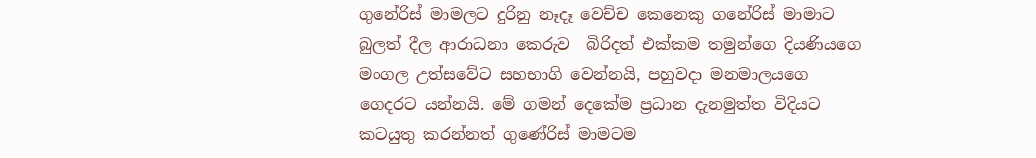ගුනේරිස් මාමලට දුරිනු නෑදෑ වෙච්ච කෙනෙකු ගනේරිස් මාමාට බුලත් දීල ආරාධනා කෙරුව  බිරිදත් එක්කම තමුන්ගෙ දියණියගෙ මංගල උත්සවේට සහභාගි වෙන්නයි, පහුවදා මනමාලයගෙ ගෙදරට යන්නයි. මේ ගමන් දෙකේම ප්‍රධාන දැනමුත්ත විදියට කටයුතු කරන්නත් ගුණේරිස් මාමටම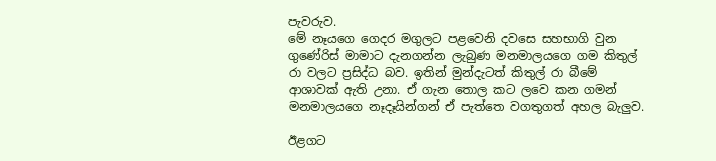පැවරුව.
මේ නෑයගෙ ගෙදර මගුලට පළවෙනි දවසෙ සහභාගි වුන ගුණේරිස් මාමාට දැනගන්න ලැබුණ මනමාලයගෙ ගම කිතුල් රා වලට ප්‍රසිද්ධ බව. ඉතින් මුන්දැටත් කිතුල් රා බීමේ ආශාවක් ඇති උනා. ඒ ගැන තොල කට ලවෙ කන ගමන් මනමාලයගෙ නෑදෑයින්ගන් ඒ පැත්තෙ වගතුගත් අහල බැලුව.

ඊළගට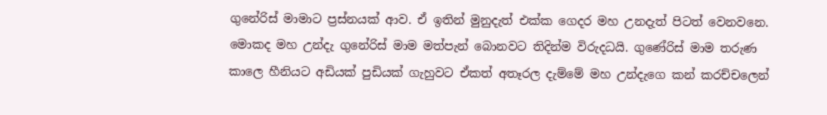ගුනේරිස් මාමාට ප්‍රස්නයක් ආව. ඒ ඉතින් මුනුදැත් එක්ක ගෙදර මහ උනදැත් පිටත් වෙනවනෙ. මොකද මහ උන්දැ ගුනේරිස් මාම මත්පැන් බොනවට තිදින්ම විරුදධයි. ගුණේරිස් මාම තරුණ කාලෙ හීනියට අඩියක් පුඩියක් ගැහුවට ඒකත් අතෑරල දැම්මේ මහ උන්දැගෙ කන් කරච්චලෙන්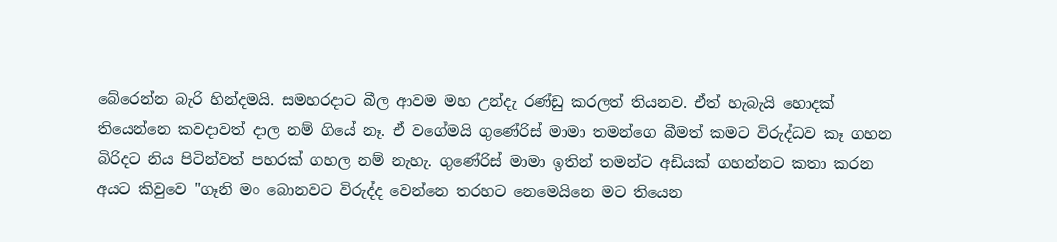බේරෙන්න බැරි හින්දමයි. සමහරදාට බීල ආවම මහ උන්දැ රණ්ඩු කරලත් තියනව. ඒත් හැබැයි හොදක් තියෙන්නෙ කවදාවත් දාල නම් ගියේ නෑ. ඒ වගේමයි ගුණේරිස් මාමා තමන්ගෙ බීමත් කමට විරුද්ධව කෑ ගහන බිරිදට නිය පිටින්වත් පහරක් ගහල නම් නැහැ. ගුණේරිස් මාමා ඉතින් තමන්ට අඩියක් ගහන්නට කතා කරන අයට කිවුවෙ "ගෑනි මං බොනවට විරුද්ද වෙන්නෙ තරහට නෙමෙයිනෙ මට තියෙන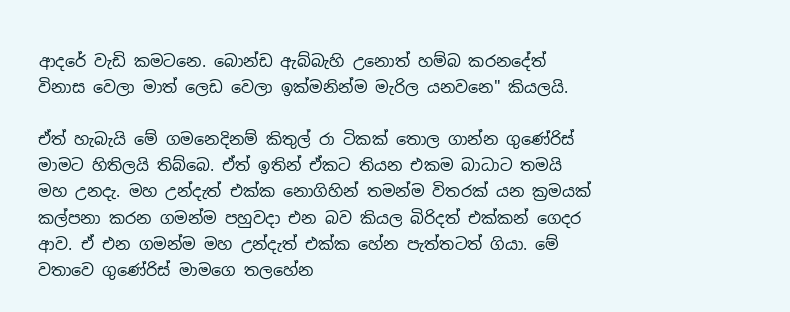ආදරේ වැඩි කමටනෙ. බොන්ඩ ඇබ්බැහි උනොත් හම්බ කරනදේත් විනාස වෙලා මාත් ලෙඩ වෙලා ඉක්මනින්ම මැරිල යනවනෙ" කියලයි.

ඒත් හැබැයි මේ ගමනෙදිනම් කිතුල් රා ටිකක් තොල ගාන්න ගුණේරිස් මාමට හිතිලයි තිබ්බෙ. ඒත් ඉතින් ඒකට තියන එකම බාධාට තමයි මහ උනදැ. මහ උන්දැත් එක්ක නොගිහින් තමන්ම විතරක් යන ක්‍රමයක් කල්පනා කරන ගමන්ම පහුවදා එන බව කියල බිරිදත් එක්කන් ගෙදර ආව. ඒ එන ගමන්ම මහ උන්දැත් එක්ක හේන පැත්තටත් ගියා. මේ වතාවෙ ගුණේරිස් මාමගෙ තලහේන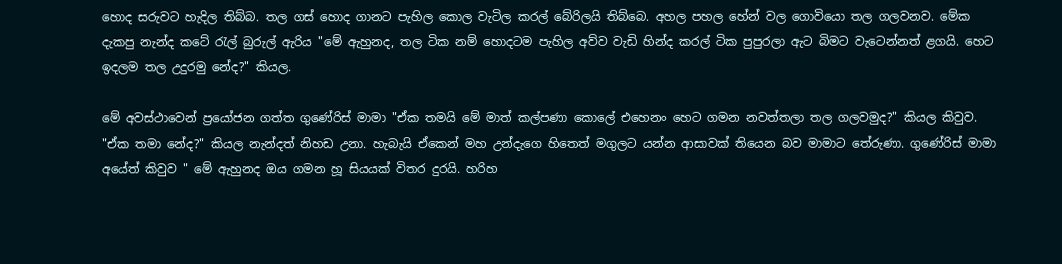හොද සරුවට හැදිල තිබ්බ. තල ගස් හොද ගානට පැහිල කොල වැටිල කරල් බේරිලයි තිබ්බෙ. අහල පහල හේන් වල ගොවියො තල ගලවනව. මේක දැකපු නැන්ද කටේ රැල් බුරුල් ඇරිය "මේ ඇහුනද, තල ටික නම් හොදටම පැහිල අව්ව වැඩි හින්ද කරල් ටික පුපුරලා ඇට බිමට වැටෙන්නත් ළගයි. හෙට ඉදලම තල උදුරමු නේද?" කියල.

මේ අවස්ථාවෙන් ප්‍රයෝජන ගත්ත ගුණේරිස් මාමා "ඒක තමයි මේ මාත් කල්පණා කොලේ එහෙනං හෙට ගමන නවත්තලා තල ගලවමුද?" කියල කිවුව. "ඒක තමා නේද?" කියල නැන්දත් නිහඩ උනා. හැබැයි ඒකෙන් මහ උන්දැගෙ හිතෙත් මගුලට යන්න ආසාවක් තියෙන බව මාමාට තේරුණා. ගුණේරිස් මාමා අයේත් කිවුව " මේ ඇහුනද ඔය ගමන හූ සියයක් විතර දුරයි. හරිහ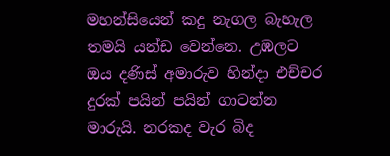මහන්සියෙන් කදු නැගල බැහැල තමයි යන්ඩ වෙන්නෙ. උඹලට ඔය දණිස් අමාරුව හින්දා එච්චර දුරක් පයින් පයින් ගාටන්න මාරුයි. නරකද වැර බිද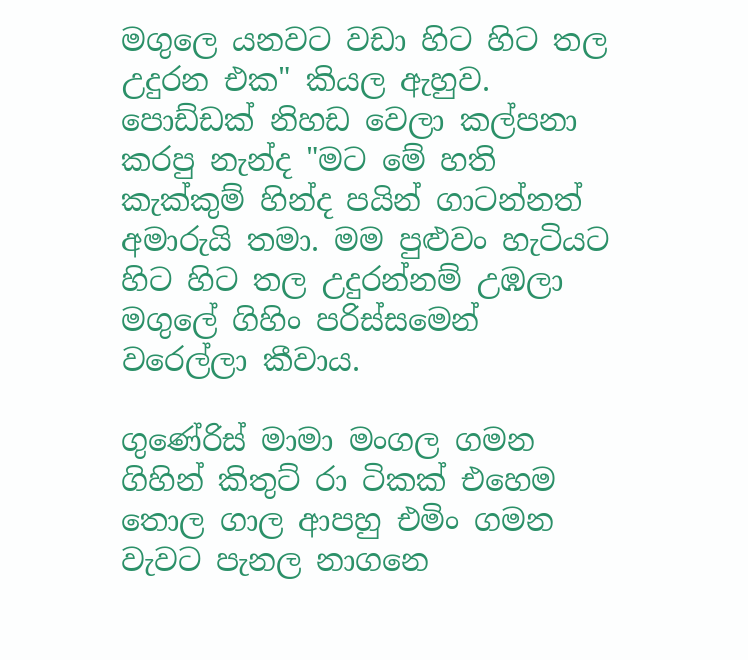මගුලෙ යනවට වඩා හිට හිට තල උදුරන එක" කියල ඇහුව. පොඩ්ඩක් නිහඩ වෙලා කල්පනා කරපු නැන්ද "මට මේ හති කැක්කුම් හින්ද පයින් ගාටන්නත් අමාරුයි තමා. මම පුළුවං හැටියට හිට හිට තල උදුරන්නම් උඹලා මගුලේ ගිහිං පරිස්සමෙන් වරෙල්ලා කීවාය.

ගුණේරිස් මාමා මංගල ගමන ගිහින් කිතුට් රා ටිකක් එහෙම තොල ගාල ආපහු එමිං ගමන වැවට පැනල නාගනෙ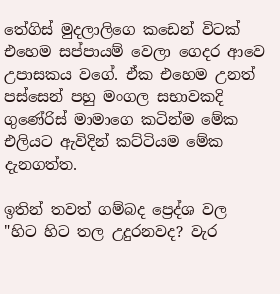තේගිස් මුදලාලිගෙ කඩෙන් විටක් එහෙම සප්පායම් වෙලා ගෙදර ආවෙ උපාසකය වගේ. ඒක එහෙම උනත් පස්සෙන් පහු මංගල සභාවකදි ගුණේරිස් මාමාගෙ කටින්ම මේක එලියට ඇවිදින් කට්ටියම මේක දැනගත්ත.

ඉතින් තවත් ගම්බද ප්‍රෙද්ශ වල "හිට හිට තල උදුරනවද? වැර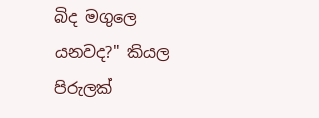බිද මගුලෙ යනවද?" කියල පිරුලක්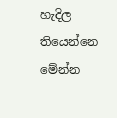හැදිල තියෙන්නෙ මේන්න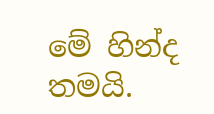මේ හින්ද තමයි.